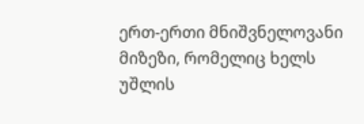ერთ-ერთი მნიშვნელოვანი მიზეზი, რომელიც ხელს უშლის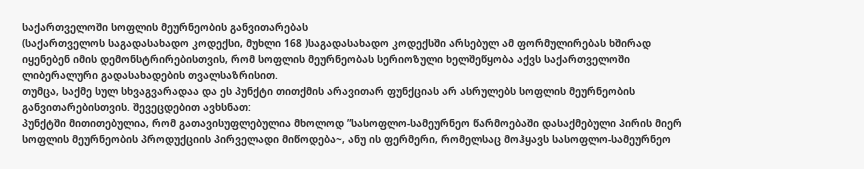საქართველოში სოფლის მეურნეობის განვითარებას
(საქართველოს საგადასახადო კოდექსი, მუხლი 168 )საგადასახადო კოდექსში არსებულ ამ ფორმულირებას ხშირად იყენებენ იმის დემონსტრირებისთვის, რომ სოფლის მეურნეობას სერიოზული ხელშეწყობა აქვს საქართველოში ლიბერალური გადასახადების თვალსაზრისით.
თუმცა, საქმე სულ სხვაგვარადაა და ეს პუნქტი თითქმის არავითარ ფუნქციას არ ასრულებს სოფლის მეურნეობის განვითარებისთვის. შევეცდებით ავხსნათ:
პუნქტში მითითებულია, რომ გათავისუფლებულია მხოლოდ ”სასოფლო-სამეურნეო წარმოებაში დასაქმებული პირის მიერ სოფლის მეურნეობის პროდუქციის პირველადი მიწოდება~, ანუ ის ფერმერი, რომელსაც მოჰყავს სასოფლო-სამეურნეო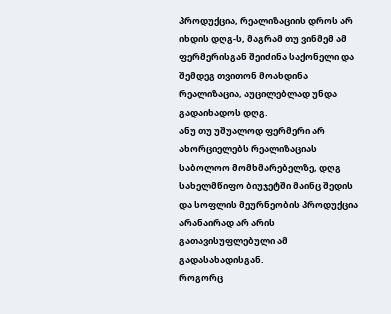პროდუქცია, რეალიზაციის დროს არ იხდის დღგ-ს, მაგრამ თუ ვინმემ ამ ფერმერისგან შეიძინა საქონელი და შემდეგ თვითონ მოახდინა რეალიზაცია, აუცილებლად უნდა გადაიხადოს დღგ.
ანუ თუ უშუალოდ ფერმერი არ ახორციელებს რეალიზაციას საბოლოო მომხმარებელზე, დღგ სახელმწიფო ბიუჯეტში მაინც შედის და სოფლის მეურნეობის პროდუქცია არანაირად არ არის გათავისუფლებული ამ გადასახადისგან.
როგორც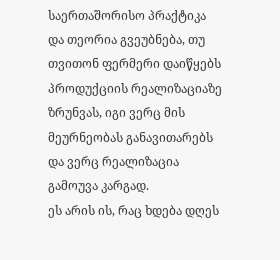საერთაშორისო პრაქტიკა და თეორია გვეუბნება, თუ თვითონ ფერმერი დაიწყებს პროდუქციის რეალიზაციაზე ზრუნვას, იგი ვერც მის მეურნეობას განავითარებს და ვერც რეალიზაცია გამოუვა კარგად.
ეს არის ის, რაც ხდება დღეს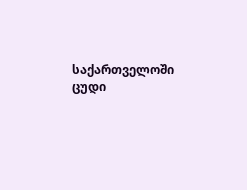საქართველოში ცუდი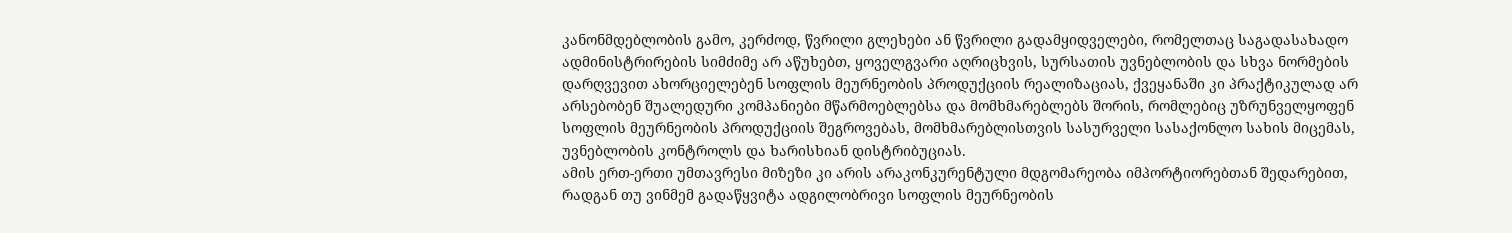კანონმდებლობის გამო, კერძოდ, წვრილი გლეხები ან წვრილი გადამყიდველები, რომელთაც საგადასახადო ადმინისტრირების სიმძიმე არ აწუხებთ, ყოველგვარი აღრიცხვის, სურსათის უვნებლობის და სხვა ნორმების დარღვევით ახორციელებენ სოფლის მეურნეობის პროდუქციის რეალიზაციას, ქვეყანაში კი პრაქტიკულად არ არსებობენ შუალედური კომპანიები მწარმოებლებსა და მომხმარებლებს შორის, რომლებიც უზრუნველყოფენ სოფლის მეურნეობის პროდუქციის შეგროვებას, მომხმარებლისთვის სასურველი სასაქონლო სახის მიცემას, უვნებლობის კონტროლს და ხარისხიან დისტრიბუციას.
ამის ერთ-ერთი უმთავრესი მიზეზი კი არის არაკონკურენტული მდგომარეობა იმპორტიორებთან შედარებით, რადგან თუ ვინმემ გადაწყვიტა ადგილობრივი სოფლის მეურნეობის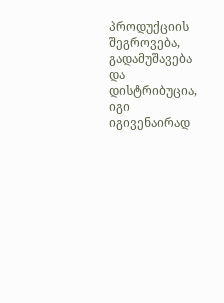პროდუქციის შეგროვება, გადამუშავება და დისტრიბუცია, იგი იგივენაირად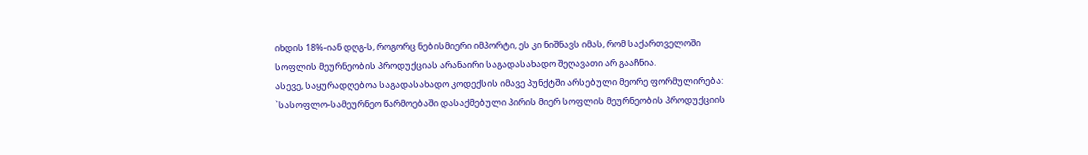იხდის 18%-იან დღგ-ს, როგორც ნებისმიერი იმპორტი, ეს კი ნიშნავს იმას, რომ საქართველოში სოფლის მეურნეობის პროდუქციას არანაირი საგადასახადო შეღავათი არ გააჩნია.
ასევე, საყურადღებოა საგადასახადო კოდექსის იმავე პუნქტში არსებული მეორე ფორმულირება: `სასოფლო-სამეურნეო წარმოებაში დასაქმებული პირის მიერ სოფლის მეურნეობის პროდუქციის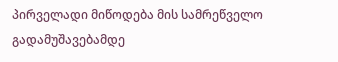პირველადი მიწოდება მის სამრეწველო გადამუშავებამდე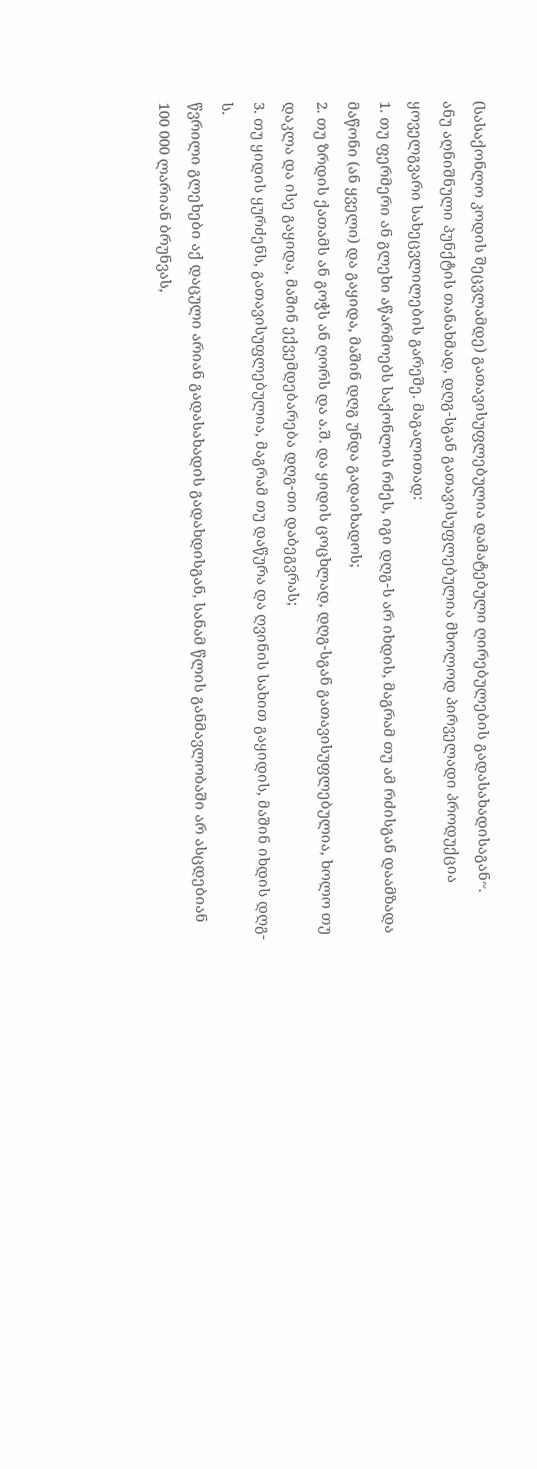(სასაქონლო კოდის შეცვლამდე) გათავისუფლებულია დამატებული ღირებულების გადასახადისაგან~.
ანუ აღნიშნული პუნქტის თანახმად, დღგ-სგან გათავისუფლებულია მხოლოდ პირველადი პროდუქცია ყოველგვარი სახეცვლილების გარეშე. მაგალითად:
1. თუ ფერმერი ან გლეხი აწარმოებს საქონლის რძეს, იგი დღგ-ს არ იხდის, მაგრამ თუ ამ რძისგან დაამზადა მაწონი (ან ყველი) და გაყიდა, მაშინ დღგ უნდა გადაიხადოს;
2. თუ ზრდის ქათამს ან გოჭს ან ღორს და ა.შ. და ყიდის ცოცხლად, დღგ-სგან გათავისუფლებულია, ხოლო თუ დაკლა და ისე გაყიდა, მაშინ ექვემდებარება დღგ-თი დაბეგვრას;
3. თუ ყიდის ყურძენს, გათავისუფლებულია, მაგრამ თუ დაწურა და ღვინის სახით გაყიდის, მაშინ იხდის დღგ-ს.
წვრილი გლეხები აქ დაცული არიან გადასახადის გადახდისგან, სანამ წლის განმავლობაში არ ასცდებიან 100 000 ლარიან ბრუნვას,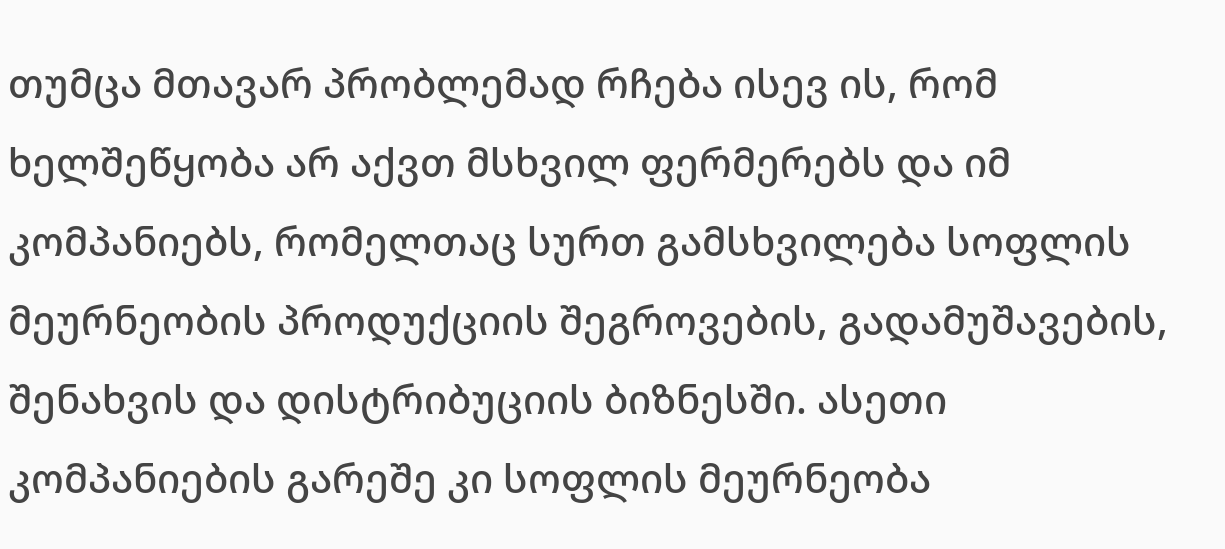თუმცა მთავარ პრობლემად რჩება ისევ ის, რომ ხელშეწყობა არ აქვთ მსხვილ ფერმერებს და იმ კომპანიებს, რომელთაც სურთ გამსხვილება სოფლის მეურნეობის პროდუქციის შეგროვების, გადამუშავების, შენახვის და დისტრიბუციის ბიზნესში. ასეთი კომპანიების გარეშე კი სოფლის მეურნეობა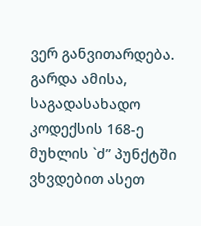ვერ განვითარდება.
გარდა ამისა, საგადასახადო კოდექსის 168-ე მუხლის `ძ” პუნქტში ვხვდებით ასეთ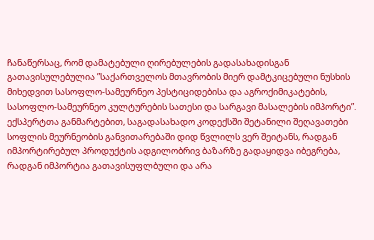ჩანაწერსაც, რომ დამატებული ღირებულების გადასახადისგან გათავისულებულია ”საქართველოს მთავრობის მიერ დამტკიცებული ნუსხის მიხედვით სასოფლო-სამეურნეო პესტიციდებისა და აგროქიმიკატების, სასოფლო-სამეურნეო კულტურების სათესი და სარგავი მასალების იმპორტი”.
ექსპერტთა განმარტებით, საგადასახადო კოდექსში შეტანილი შეღავათები სოფლის მეურნეობის განვითარებაში დიდ წვლილს ვერ შეიტანს, რადგან იმპორტირებულ პროდუქტის ადგილობრივ ბაზარზე გადაყიდვა იბეგრება, რადგან იმპორტია გათავისუფლბული და არა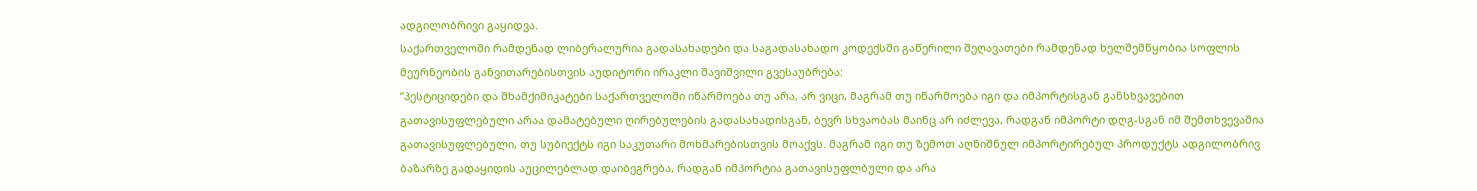ადგილობრივი გაყიდვა.
საქართველოში რამდენად ლიბერალურია გადასახადები და საგადასახადო კოდექსში გაწერილი შეღავათები რამდენად ხელშემწყობია სოფლის მეურნეობის განვითარებისთვის აუდიტორი ირაკლი შავიშვილი გვესაუბრება:
”პესტიციდები და შხამქიმიკატები საქართველოში იწარმოება თუ არა, არ ვიცი, მაგრამ თუ იწარმოება იგი და იმპორტისგან განსხვავებით გათავისუფლებული არაა დამატებული ღირებულების გადასახადისგან, ბევრ სხვაობას მაინც არ იძლევა, რადგან იმპორტი დღგ-სგან იმ შემთხვევაშია გათავისუფლებული, თუ სუბიექტს იგი საკუთარი მოხმარებისთვის მოაქვს. მაგრამ იგი თუ ზემოთ აღნიშნულ იმპორტირებულ პროდუქტს ადგილობრივ ბაზარზე გადაყიდის აუცილებლად დაიბეგრება, რადგან იმპორტია გათავისუფლბული და არა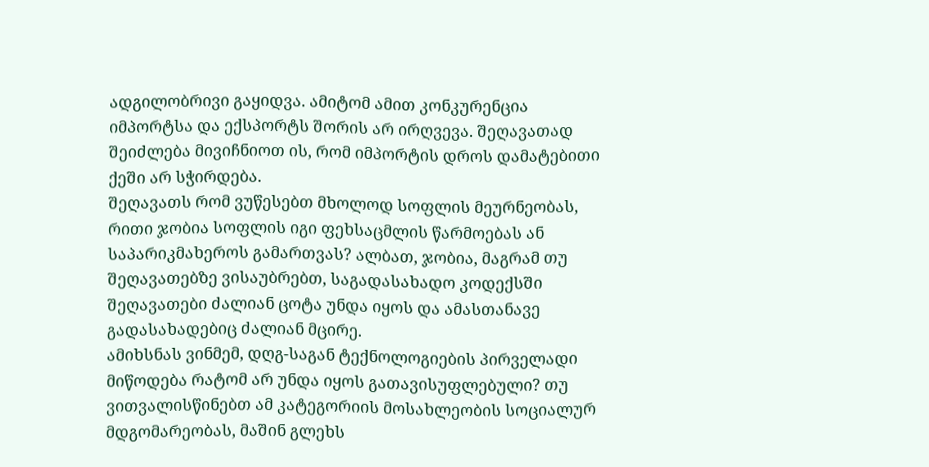ადგილობრივი გაყიდვა. ამიტომ ამით კონკურენცია იმპორტსა და ექსპორტს შორის არ ირღვევა. შეღავათად შეიძლება მივიჩნიოთ ის, რომ იმპორტის დროს დამატებითი ქეში არ სჭირდება.
შეღავათს რომ ვუწესებთ მხოლოდ სოფლის მეურნეობას, რითი ჯობია სოფლის იგი ფეხსაცმლის წარმოებას ან საპარიკმახეროს გამართვას? ალბათ, ჯობია, მაგრამ თუ შეღავათებზე ვისაუბრებთ, საგადასახადო კოდექსში შეღავათები ძალიან ცოტა უნდა იყოს და ამასთანავე გადასახადებიც ძალიან მცირე.
ამიხსნას ვინმემ, დღგ-საგან ტექნოლოგიების პირველადი მიწოდება რატომ არ უნდა იყოს გათავისუფლებული? თუ ვითვალისწინებთ ამ კატეგორიის მოსახლეობის სოციალურ მდგომარეობას, მაშინ გლეხს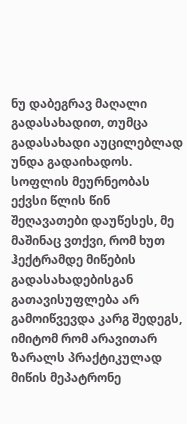ნუ დაბეგრავ მაღალი გადასახადით, თუმცა გადასახადი აუცილებლად უნდა გადაიხადოს.
სოფლის მეურნეობას ექვსი წლის წინ შეღავათები დაუწესეს, მე მაშინაც ვთქვი, რომ ხუთ ჰექტრამდე მიწების გადასახადებისგან გათავისუფლება არ გამოიწვევდა კარგ შედეგს, იმიტომ რომ არავითარ ზარალს პრაქტიკულად მიწის მეპატრონე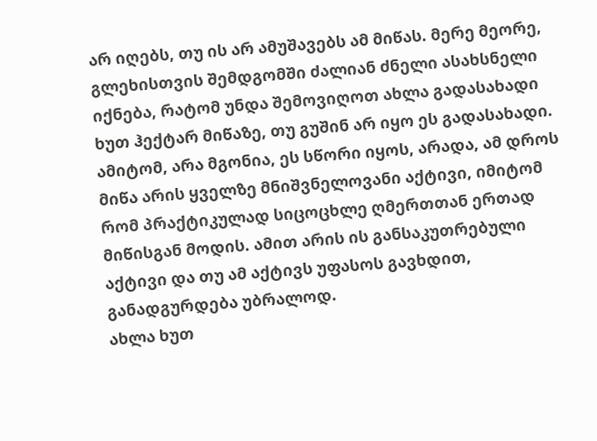არ იღებს, თუ ის არ ამუშავებს ამ მიწას. მერე მეორე, გლეხისთვის შემდგომში ძალიან ძნელი ასახსნელი იქნება, რატომ უნდა შემოვიღოთ ახლა გადასახადი ხუთ ჰექტარ მიწაზე, თუ გუშინ არ იყო ეს გადასახადი. ამიტომ, არა მგონია, ეს სწორი იყოს, არადა, ამ დროს მიწა არის ყველზე მნიშვნელოვანი აქტივი, იმიტომ რომ პრაქტიკულად სიცოცხლე ღმერთთან ერთად მიწისგან მოდის. ამით არის ის განსაკუთრებული აქტივი და თუ ამ აქტივს უფასოს გავხდით, განადგურდება უბრალოდ.
ახლა ხუთ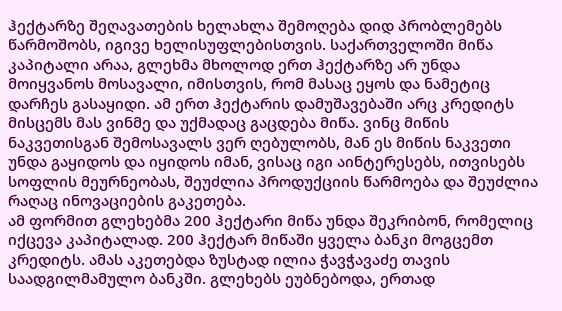ჰექტარზე შეღავათების ხელახლა შემოღება დიდ პრობლემებს წარმოშობს, იგივე ხელისუფლებისთვის. საქართველოში მიწა კაპიტალი არაა, გლეხმა მხოლოდ ერთ ჰექტარზე არ უნდა მოიყვანოს მოსავალი, იმისთვის, რომ მასაც ეყოს და ნამეტიც დარჩეს გასაყიდი. ამ ერთ ჰექტარის დამუშავებაში არც კრედიტს მისცემს მას ვინმე და უქმადაც გაცდება მიწა. ვინც მიწის ნაკვეთისგან შემოსავალს ვერ ღებულობს, მან ეს მიწის ნაკვეთი უნდა გაყიდოს და იყიდოს იმან, ვისაც იგი აინტერესებს, ითვისებს სოფლის მეურნეობას, შეუძლია პროდუქციის წარმოება და შეუძლია რაღაც ინოვაციების გაკეთება.
ამ ფორმით გლეხებმა 200 ჰექტარი მიწა უნდა შეკრიბონ, რომელიც იქცევა კაპიტალად. 200 ჰექტარ მიწაში ყველა ბანკი მოგცემთ კრედიტს. ამას აკეთებდა ზუსტად ილია ჭავჭავაძე თავის საადგილმამულო ბანკში. გლეხებს ეუბნებოდა, ერთად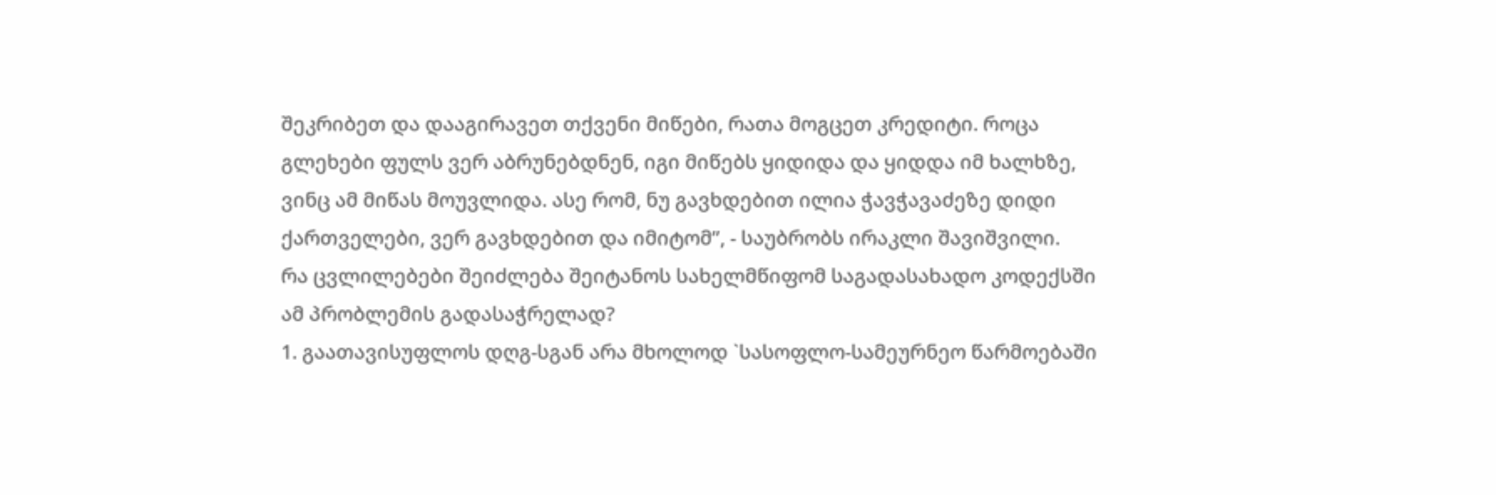შეკრიბეთ და დააგირავეთ თქვენი მიწები, რათა მოგცეთ კრედიტი. როცა გლეხები ფულს ვერ აბრუნებდნენ, იგი მიწებს ყიდიდა და ყიდდა იმ ხალხზე, ვინც ამ მიწას მოუვლიდა. ასე რომ, ნუ გავხდებით ილია ჭავჭავაძეზე დიდი ქართველები, ვერ გავხდებით და იმიტომ”, - საუბრობს ირაკლი შავიშვილი.
რა ცვლილებები შეიძლება შეიტანოს სახელმწიფომ საგადასახადო კოდექსში ამ პრობლემის გადასაჭრელად?
1. გაათავისუფლოს დღგ-სგან არა მხოლოდ `სასოფლო-სამეურნეო წარმოებაში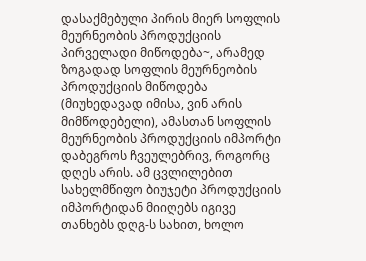დასაქმებული პირის მიერ სოფლის მეურნეობის პროდუქციის პირველადი მიწოდება~, არამედ ზოგადად სოფლის მეურნეობის პროდუქციის მიწოდება (მიუხედავად იმისა, ვინ არის მიმწოდებელი), ამასთან სოფლის მეურნეობის პროდუქციის იმპორტი დაბეგროს ჩვეულებრივ, როგორც დღეს არის. ამ ცვლილებით სახელმწიფო ბიუჯეტი პროდუქციის იმპორტიდან მიიღებს იგივე თანხებს დღგ-ს სახით, ხოლო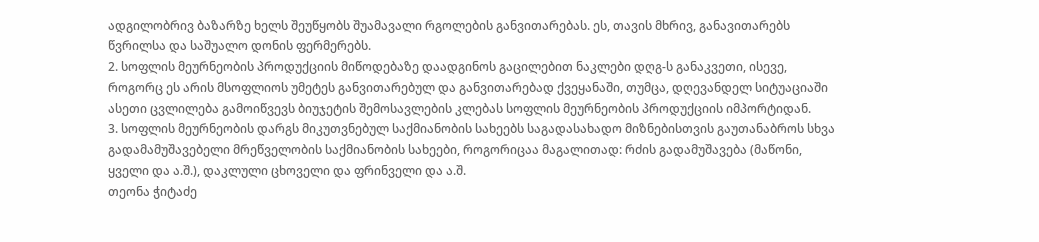ადგილობრივ ბაზარზე ხელს შეუწყობს შუამავალი რგოლების განვითარებას. ეს, თავის მხრივ, განავითარებს წვრილსა და საშუალო დონის ფერმერებს.
2. სოფლის მეურნეობის პროდუქციის მიწოდებაზე დაადგინოს გაცილებით ნაკლები დღგ-ს განაკვეთი, ისევე, როგორც ეს არის მსოფლიოს უმეტეს განვითარებულ და განვითარებად ქვეყანაში, თუმცა, დღევანდელ სიტუაციაში ასეთი ცვლილება გამოიწვევს ბიუჯეტის შემოსავლების კლებას სოფლის მეურნეობის პროდუქციის იმპორტიდან.
3. სოფლის მეურნეობის დარგს მიკუთვნებულ საქმიანობის სახეებს საგადასახადო მიზნებისთვის გაუთანაბროს სხვა გადამამუშავებელი მრეწველობის საქმიანობის სახეები, როგორიცაა მაგალითად: რძის გადამუშავება (მაწონი, ყველი და ა.შ.), დაკლული ცხოველი და ფრინველი და ა.შ.
თეონა ჭიტაძე